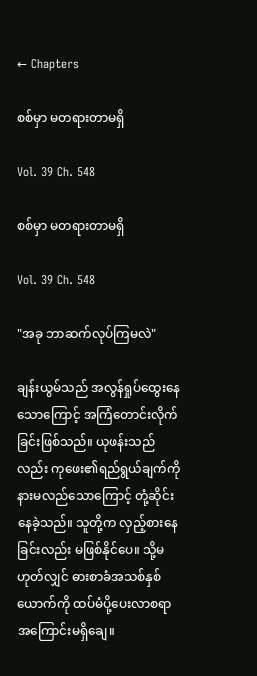← Chapters

စစ်မှာ မတရားတာမရှိ

Vol. 39 Ch. 548

စစ်မှာ မတရားတာမရှိ

Vol. 39 Ch. 548

"အခု ဘာဆက်လုပ်ကြမလဲ"

ချန်းယွမ်သည် အလွန်ရှုပ်ထွေးနေသောကြောင့် အကြံတောင်းလိုက်ခြင်းဖြစ်သည်။ ယုဖန်းသည်လည်း ကုဖေး၏ရည်ရွယ်ချက်ကို နားမလည်သောကြောင့် တုံ့ဆိုင်းနေခဲ့သည်။ သူတို့က လှည့်စားနေခြင်းလည်း မဖြစ်နိုင်ပေ။ သို့မဟုတ်လျှင် ဓားစာခံအသစ်နှစ်ယောက်ကို ထပ်မံပို့ပေးလာစရာ အကြောင်းမရှိချေ။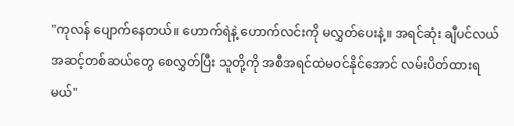"ကုလန် ပျောက်နေတယ်။ ဟောက်ရဲနဲ့ ဟောက်လင်းကို မလွှတ်ပေးနဲ့။ အရင်ဆုံး ချီပင်လယ်အဆင့်တစ်ဆယ်တွေ စေလွှတ်ပြီး သူတို့ကို အစီအရင်ထဲမဝင်နိုင်အောင် လမ်းပိတ်ထားရမယ်"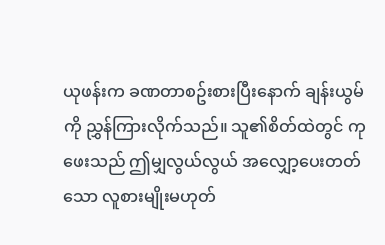ယုဖန်းက ခဏတာစဥ်းစားပြီးနောက် ချန်းယွမ်ကို ညွှန်ကြားလိုက်သည်။ သူ၏စိတ်ထဲတွင် ကုဖေးသည် ဤမျှလွယ်လွယ် အလျှော့ပေးတတ်သော လူစားမျိုးမဟုတ်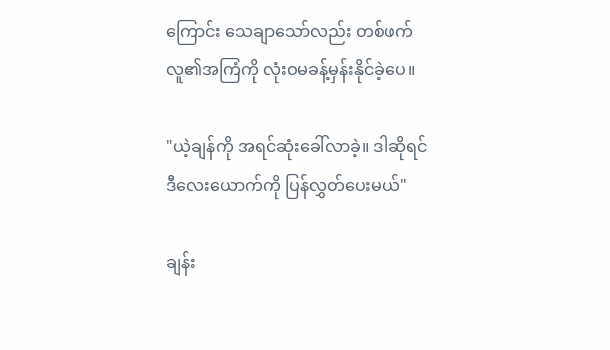ကြောင်း သေချာသော်လည်း တစ်ဖက်လူ၏အကြံကို လုံးဝမခန့်မှန်းနိုင်ခဲ့ပေ။

"ယဲ့ချန်ကို အရင်ဆုံးခေါ်လာခဲ့။ ဒါဆိုရင် ဒီလေးယောက်ကို ပြန်လွှတ်ပေးမယ်"

ချန်း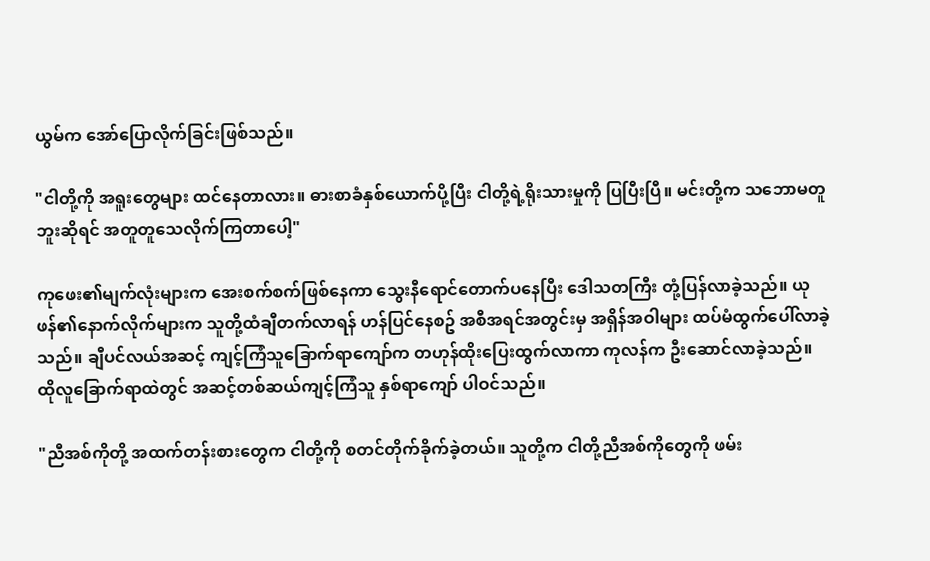ယွမ်က အော်ပြောလိုက်ခြင်းဖြစ်သည်။

"ငါတို့ကို အရူးတွေများ ထင်နေတာလား။ ဓားစာခံနှစ်ယောက်ပို့ပြီး ငါတို့ရဲ့ရိုးသားမှုကို ပြပြီးပြီ။ မင်းတို့က သဘောမတူဘူးဆိုရင် အတူတူသေလိုက်ကြတာပေါ့"

ကုဖေး၏မျက်လုံးများက အေးစက်စက်ဖြစ်နေကာ သွေးနီရောင်တောက်ပနေပြီး ဒေါသတကြီး တုံ့ပြန်လာခဲ့သည်။ ယုဖန်၏နောက်လိုက်များက သူတို့ထံချီတက်လာရန် ဟန်ပြင်နေစဥ် အစီအရင်အတွင်းမှ အရှိန်အဝါများ ထပ်မံထွက်ပေါ်လာခဲ့သည်။ ချီပင်လယ်အဆင့် ကျင့်ကြံသူခြောက်ရာကျော်က တဟုန်ထိုးပြေးထွက်လာကာ ကုလန်က ဦးဆောင်လာခဲ့သည်။ ထိုလူခြောက်ရာထဲတွင် အဆင့်တစ်ဆယ်ကျင့်ကြံသူ နှစ်ရာကျော် ပါဝင်သည်။

"ညီအစ်ကိုတို့ အထက်တန်းစားတွေက ငါတို့ကို စတင်တိုက်ခိုက်ခဲ့တယ်။ သူတို့က ငါတို့ညီအစ်ကိုတွေကို ဖမ်း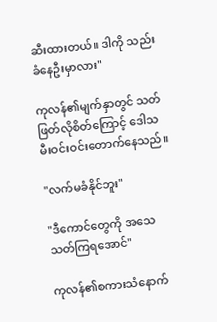ဆီးထားတယ်။ ဒါကို သည်းခံနေဦးမှာလား"

ကုလန်၏မျက်နှာတွင် သတ်ဖြတ်လိုစိတ်ကြောင့် ဒေါသမီးဝင်းဝင်းတောက်နေသည်။

"လက်မခံနိုင်ဘူး"

"ဒီကောင်တွေကို အသေသတ်ကြရအောင်"

ကုလန်၏စကားသံနောက်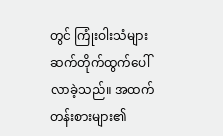တွင် ကြုံးဝါးသံများ ဆက်တိုက်ထွက်ပေါ်လာခဲ့သည်။ အထက်တန်းစားများ၏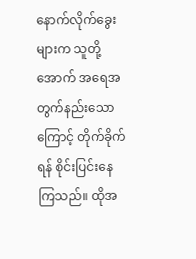နောက်လိုက်ခွေးများက သူတို့အောက် အရေအတွက်နည်းသောကြောင့် တိုက်ခိုက်ရန် စိုင်းပြင်းနေကြသည်။ ထိုအ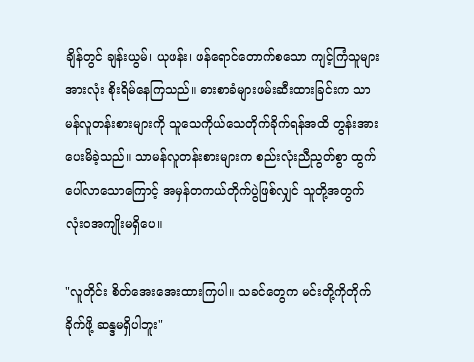ချိန်တွင် ချန်းယွမ်၊ ယုဖန်း၊ ဖန်ရောင်တောက်စသော ကျင့်ကြံသူများအားလုံး စိုးရိမ်နေကြသည်။ ဓားစာခံများဖမ်းဆီးထားခြင်းက သာမန်လူတန်းစားများကို သူသေကိုယ်သေတိုက်ခိုက်ရန်အထိ တွန်းအားပေးမိခဲ့သည်။ သာမန်လူတန်းစားများက စည်းလုံးညီညွတ်စွာ ထွက်ပေါ်လာသောကြောင့် အမှန်တကယ်တိုက်ပွဲဖြစ်လျှင် သူတို့အတွက် လုံးဝအကျိုးမရှိပေ။

"လူတိုင်း စိတ်အေးအေးထားကြပါ။ သခင်တွေက မင်းတို့ကိုတိုက်ခိုက်ဖို့ ဆန္ဒမရှိပါဘူး"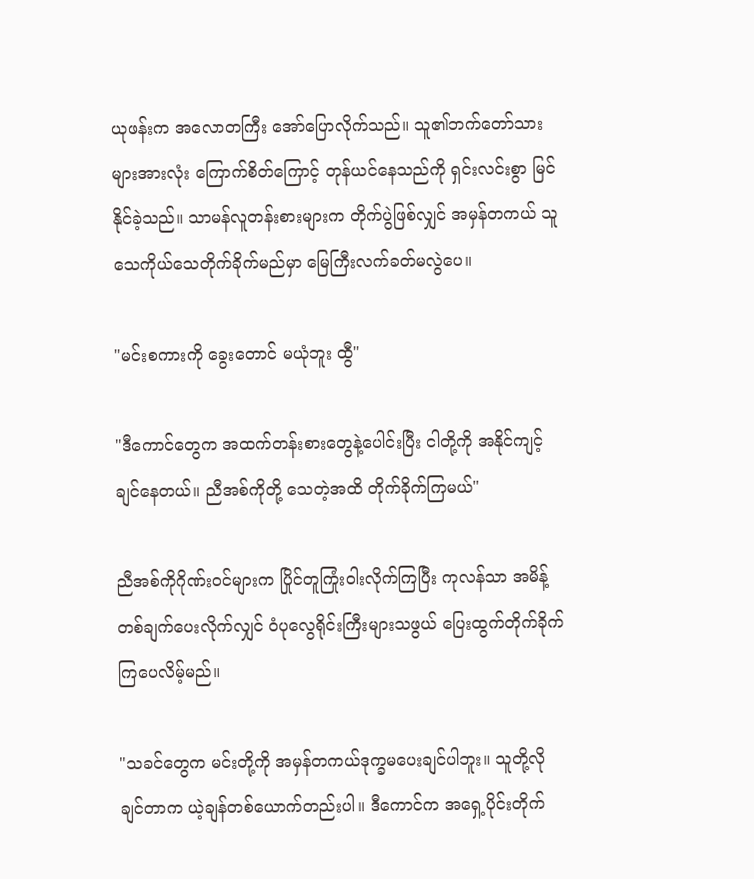ယုဖန်းက အလောတကြီး အော်ပြောလိုက်သည်။ သူ၏ဘက်တော်သားများအားလုံး ကြောက်စိတ်ကြောင့် တုန်ယင်နေသည်ကို ရှင်းလင်းစွာ မြင်နိုင်ခဲ့သည်။ သာမန်လူတန်းစားများက တိုက်ပွဲဖြစ်လျှင် အမှန်တကယ် သူသေကိုယ်သေတိုက်ခိုက်မည်မှာ မြေကြီးလက်ခတ်မလွဲပေ။

"မင်းစကားကို ခွေးတောင် မယုံဘူး ထွီ"

"ဒီကောင်တွေက အထက်တန်းစားတွေနဲ့ပေါင်းပြီး ငါတို့ကို အနိုင်ကျင့်ချင်နေတယ်။ ညီအစ်ကိုတို့ သေတဲ့အထိ တိုက်ခိုက်ကြမယ်"

ညီအစ်ကိုဂိုဏ်းဝင်များက ပြိုင်တူကြုံးဝါးလိုက်ကြပြီး ကုလန်သာ အမိန့်တစ်ချက်ပေးလိုက်လျှင် ဝံပုလွေရိုင်းကြီးများသဖွယ် ပြေးထွက်တိုက်ခိုက်ကြပေလိမ့်မည်။

"သခင်တွေက မင်းတို့ကို အမှန်တကယ်ဒုက္ခမပေးချင်ပါဘူး။ သူတို့လိုချင်တာက ယဲ့ချန်တစ်ယောက်တည်းပါ။ ဒီကောင်က အရှေ့ပိုင်းတိုက်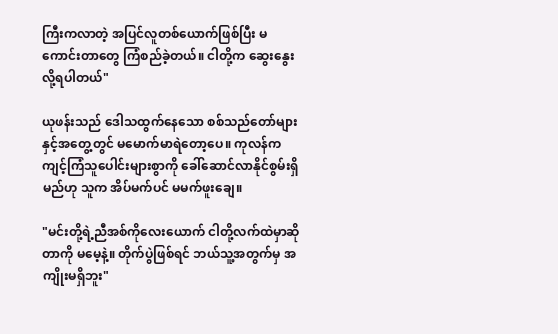ကြီးကလာတဲ့ အပြင်လူတစ်ယောက်ဖြစ်ပြီး မကောင်းတာတွေ ကြံစည်ခဲ့တယ်။ ငါတို့က ဆွေးနွေးလို့ရပါတယ်"

ယုဖန်းသည် ဒေါသထွက်နေသော စစ်သည်တော်များနှင့်အတွေ့တွင် မမောက်မာရဲတော့ပေ။ ကုလန်က ကျင့်ကြံသူပေါင်းများစွာကို ခေါ်ဆောင်လာနိုင်စွမ်းရှိမည်ဟု သူက အိပ်မက်ပင် မမက်ဖူးချေ။

"မင်းတို့ရဲ့ညီအစ်ကိုလေးယောက် ငါတို့လက်ထဲမှာဆိုတာကို မမေ့နဲ့။ တိုက်ပွဲဖြစ်ရင် ဘယ်သူ့အတွက်မှ အကျိုးမရှိဘူး"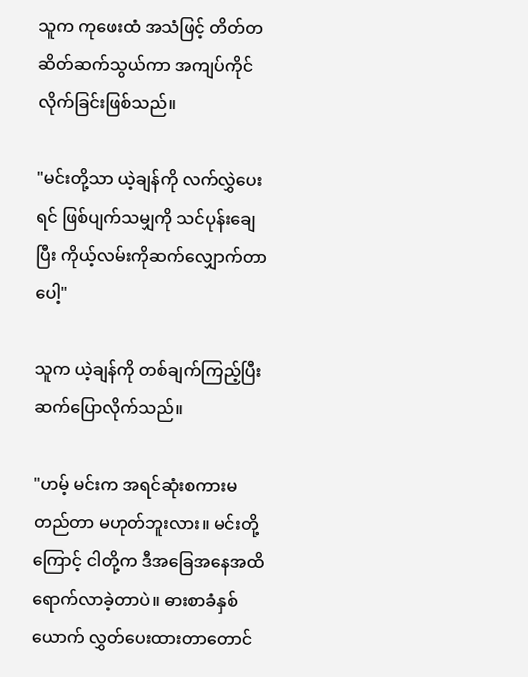သူက ကုဖေးထံ အသံဖြင့် တိတ်တဆိတ်ဆက်သွယ်ကာ အကျပ်ကိုင်လိုက်ခြင်းဖြစ်သည်။

"မင်းတို့သာ ယဲ့ချန်ကို လက်လွှဲပေးရင် ဖြစ်ပျက်သမျှကို သင်ပုန်းချေပြီး ကိုယ့်လမ်းကိုဆက်လျှောက်တာပေါ့"

သူက ယဲ့ချန်ကို တစ်ချက်ကြည့်ပြီး ဆက်ပြောလိုက်သည်။

"ဟမ့် မင်းက အရင်ဆုံးစကားမတည်တာ မဟုတ်ဘူးလား။ မင်းတို့ကြောင့် ငါတို့က ဒီအခြေအနေအထိ ရောက်လာခဲ့တာပဲ။ ဓားစာခံနှစ်ယောက် လွှတ်ပေးထားတာတောင်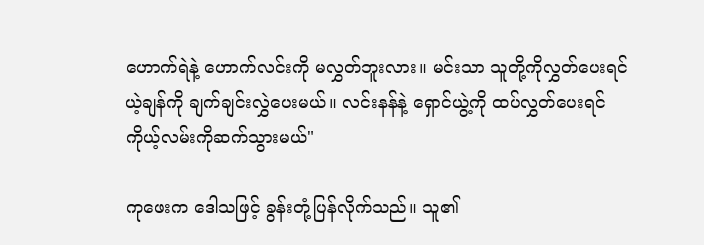ဟောက်ရဲနဲ့ ဟောက်လင်းကို မလွှတ်ဘူးလား။ မင်းသာ သူတို့ကိုလွှတ်ပေးရင် ယဲ့ချန်ကို ချက်ချင်းလွှဲပေးမယ်။ လင်းနန်နဲ့ ရှောင်ယွဲ့ကို ထပ်လွှတ်ပေးရင် ကိုယ့်လမ်းကိုဆက်သွားမယ်"

ကုဖေးက ဒေါသဖြင့် ခွန်းတုံ့ပြန်လိုက်သည်။ သူ၏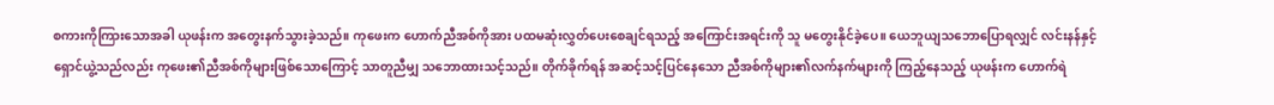စကားကိုကြားသောအခါ ယုဖန်းက အတွေးနက်သွားခဲ့သည်။ ကုဖေးက ဟောက်ညီအစ်ကိုအား ပထမဆုံးလွှတ်ပေးစေချင်ရသည့် အကြောင်းအရင်းကို သူ မတွေးနိုင်ခဲ့ပေ။ ယေဘူယျသဘောပြောရလျှင် လင်းနန်နှင့် ရှောင်ယွဲ့သည်လည်း ကုဖေး၏ညီအစ်ကိုများဖြစ်သောကြောင့် သာတူညီမျှ သဘောထားသင့်သည်။ တိုက်ခိုက်ရန် အဆင့်သင့်ပြင်နေသော ညီအစ်ကိုများ၏လက်နက်များကို ကြည့်နေသည့် ယုဖန်းက ဟောက်ရဲ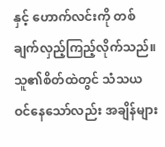နှင့် ဟောက်လင်းကို တစ်ချက်လှည့်ကြည့်လိုက်သည်။ သူ၏စိတ်ထဲတွင် သံသယဝင်နေသော်လည်း အချိန်များ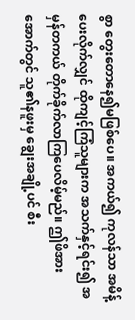စွာ တွေးတောနေ၍မဖြစ်ပေ။ အကယ်၍ ကုလန်သာ အမိန့်ပေးလိုက်လျှင် ထိုကျင့်ကြံသူများက အသက်နှင့်ရင်း၍ အမှန်တကယ် တိုက်ခိုက်လာကြပေလိမ့်မည်။ ဤဖိအားအောက်တွင် သူ၏နဖူးမှ ချွေးအချို့ပင် စီး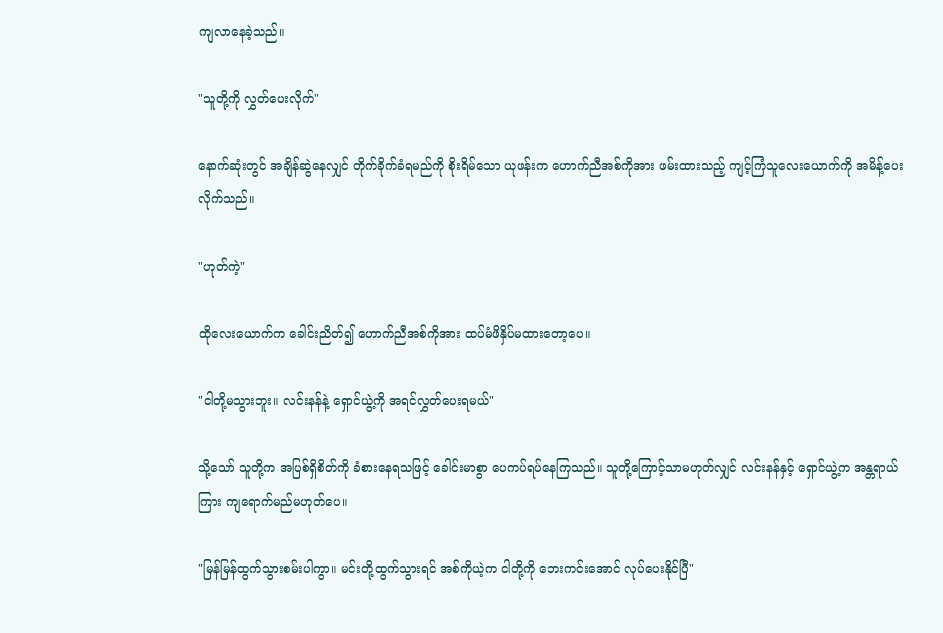ကျလာနေခဲ့သည်။

"သူတို့ကို လွှတ်ပေးလိုက်"

နောက်ဆုံးတွင် အချိန်ဆွဲနေလျှင် တိုက်ခိုက်ခံရမည်ကို စိုးရိမ်သော ယုဖန်းက ဟောက်ညီအစ်ကိုအား ဖမ်းထားသည့် ကျင့်ကြံသူလေးယောက်ကို အမိန့်ပေးလိုက်သည်။

"ဟုတ်ကဲ့"

ထိုလေးယောက်က ခေါင်းညိတ်၍ ဟောက်ညီအစ်ကိုအား ထပ်မံဖိနှိပ်မထားတော့ပေ။

"ငါတို့မသွားဘူး။ လင်းနန်နဲ့ ရှောင်ယွဲ့ကို အရင်လွှတ်ပေးရမယ်"

သို့သော် သူတို့က အပြစ်ရှိစိတ်ကို ခံစားနေရသဖြင့် ခေါင်းမာစွာ ပေကပ်ရပ်နေကြသည်။ သူတို့ကြောင့်သာမဟုတ်လျှင် လင်းနန်နှင့် ရှောင်ယွဲ့က အန္တရာယ်ကြား ကျရောက်မည်မဟုတ်ပေ။

"မြန်မြန်ထွက်သွားစမ်းပါကွာ။ မင်းတို့ထွက်သွားရင် အစ်ကိုယဲ့က ငါတို့ကို ဘေးကင်းအောင် လုပ်ပေးနိုင်ပြီ"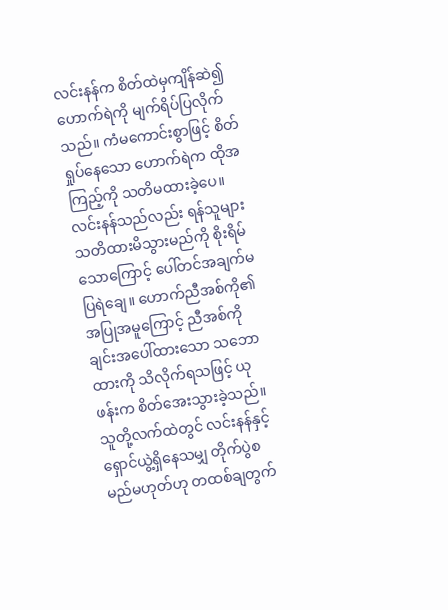လင်းနန်က စိတ်ထဲမှကျိန်ဆဲ၍ ဟောက်ရဲကို မျက်ရိပ်ပြလိုက်သည်။ ကံမကောင်းစွာဖြင့် စိတ်ရှုပ်နေသော ဟောက်ရဲက ထိုအကြည့်ကို သတိမထားခဲ့ပေ။ လင်းနန်သည်လည်း ရန်သူများ သတိထားမိသွားမည်ကို စိုးရိမ်သောကြောင့် ပေါ်တင်အချက်မပြရဲချေ။ ဟောက်ညီအစ်ကို၏ အပြုအမူကြောင့် ညီအစ်ကိုချင်းအပေါ်ထားသော သဘောထားကို သိလိုက်ရသဖြင့် ယုဖန်းက စိတ်အေးသွားခဲ့သည်။ သူတို့လက်ထဲတွင် လင်းနန်နှင့် ရှောင်ယွဲ့ရှိနေသမျှ တိုက်ပွဲစမည်မဟုတ်ဟု တထစ်ချတွက်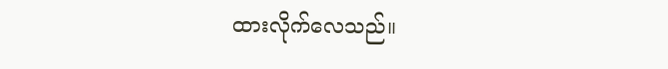ထားလိုက်လေသည်။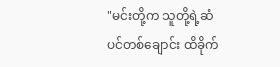"မင်းတို့က သူတို့ရဲ့ဆံပင်တစ်ချောင်း ထိခိုက်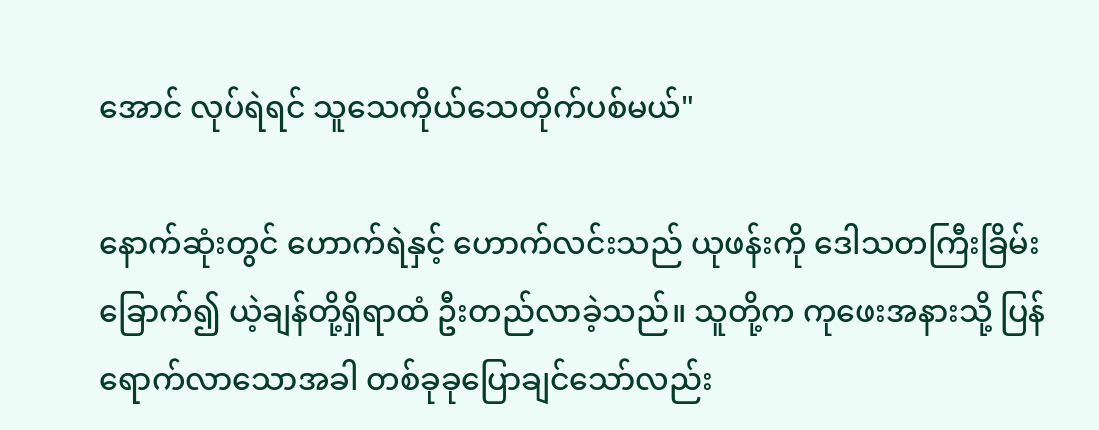အောင် လုပ်ရဲရင် သူသေကိုယ်သေတိုက်ပစ်မယ်"

နောက်ဆုံးတွင် ဟောက်ရဲနှင့် ဟောက်လင်းသည် ယုဖန်းကို ဒေါသတကြီးခြိမ်းခြောက်၍ ယဲ့ချန်တို့ရှိရာထံ ဦးတည်လာခဲ့သည်။ သူတို့က ကုဖေးအနားသို့ ပြန်ရောက်လာသောအခါ တစ်ခုခုပြောချင်သော်လည်း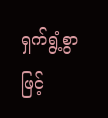ရှက်ရွံ့စွာဖြင့်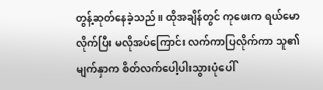တွန့်ဆုတ်နေခဲ့သည်။ ထိုအချိန်တွင် ကုဖေးက ရယ်မောလိုက်ပြီး မလိုအပ်ကြောင်း လက်ကာပြလိုက်ကာ သူ၏မျက်နှာက စိတ်လက်ပေါ့ပါးသွားပုံပေါ်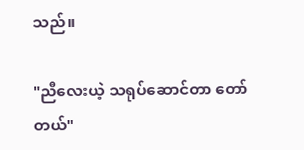သည်။

"ညီလေးယဲ့ သရုပ်ဆောင်တာ တော်တယ်"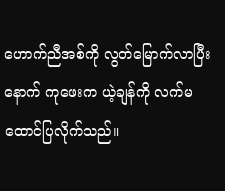ဟောက်ညီအစ်ကို လွတ်မြောက်လာပြီးနောက် ကုဖေးက ယဲ့ချန်ကို လက်မထောင်ပြလိုက်သည်။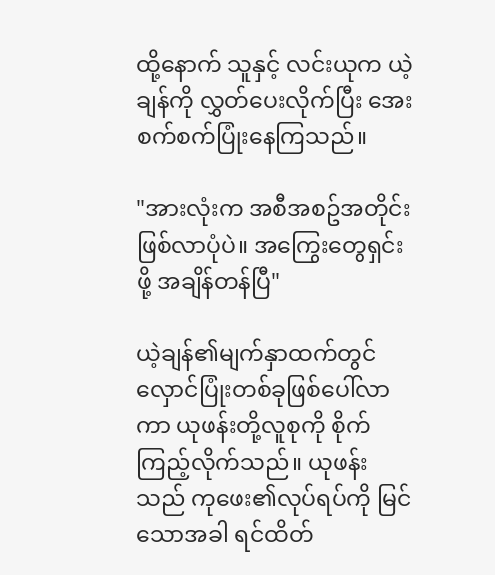ထို့နောက် သူနှင့် လင်းယုက ယဲ့ချန်ကို လွှတ်ပေးလိုက်ပြီး အေးစက်စက်ပြုံးနေကြသည်။

"အားလုံးက အစီအစဥ်အတိုင်း ဖြစ်လာပုံပဲ။ အကြွေးတွေရှင်းဖို့ အချိန်တန်ပြီ"

ယဲ့ချန်၏မျက်နှာထက်တွင် လှောင်ပြုံးတစ်ခုဖြစ်ပေါ်လာကာ ယုဖန်းတို့လူစုကို စိုက်ကြည့်လိုက်သည်။ ယုဖန်းသည် ကုဖေး၏လုပ်ရပ်ကို မြင်သောအခါ ရင်ထိတ်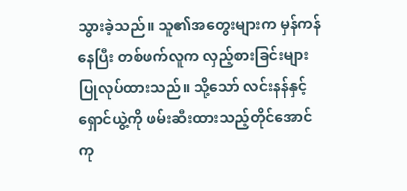သွားခဲ့သည်။ သူ၏အတွေးများက မှန်ကန်နေပြီး တစ်ဖက်လူက လှည့်စားခြင်းများ ပြုလုပ်ထားသည်။ သို့သော် လင်းနန်နှင့် ရှောင်ယွဲ့ကို ဖမ်းဆီးထားသည့်တိုင်အောင် ကု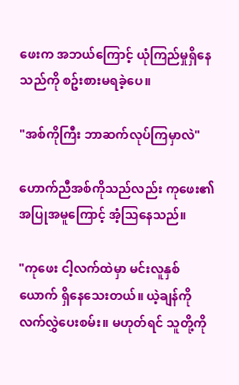ဖေးက အဘယ်ကြောင့် ယုံကြည်မှုရှိနေသည်ကို စဥ်းစားမရခဲ့ပေ။

"အစ်ကိုကြီး ဘာဆက်လုပ်ကြမှာလဲ"

ဟောက်ညီအစ်ကိုသည်လည်း ကုဖေး၏အပြုအမူကြောင့် အံ့သြနေသည်။

"ကုဖေး ငါ့လက်ထဲမှာ မင်းလူနှစ်ယောက် ရှိနေသေးတယ်။ ယဲ့ချန်ကို လက်လွှဲပေးစမ်း။ မဟုတ်ရင် သူတို့ကို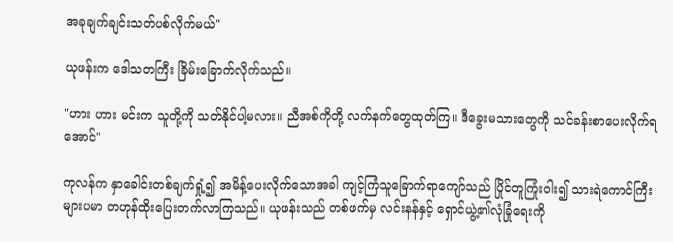အခုချက်ချင်းသတ်ပစ်လိုက်မယ်"

ယုဖန်းက ဒေါသတကြီး ခြိမ်းခြောက်လိုက်သည်။

"ဟား ဟား မင်းက သူတို့ကို သတ်နိုင်ပါ့မလား။ ညီအစ်ကိုတို့ လက်နက်တွေထုတ်ကြ။ ဒီခွေးမသားတွေကို သင်ခန်းစာပေးလိုက်ရအောင်"

ကုလန်က နှာခေါင်းတစ်ချက်ရှုံ့၍ အမိန့်ပေးလိုက်သောအခါ ကျင့်ကြံသူခြောက်ရာကျော်သည် ပြိုင်တူကြုံးဝါး၍ သားရဲကောင်ကြီးများပမာ တဟုန်ထိုးပြေးတက်လာကြသည်။ ယုဖန်းသည် တစ်ဖက်မှ လင်းနန်နှင့် ရှောင်ယွဲ့၏လုံခြုံရေးကို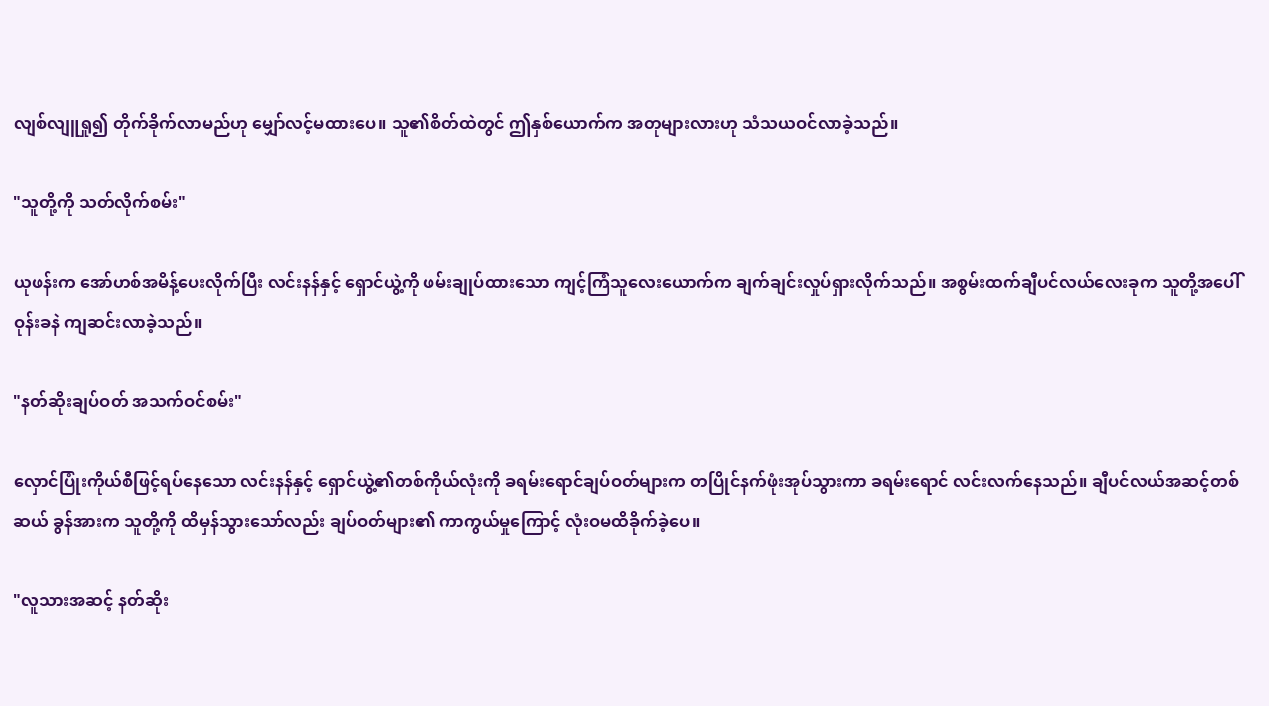လျစ်လျူရှု၍ တိုက်ခိုက်လာမည်ဟု မျှော်လင့်မထားပေ။ သူ၏စိတ်ထဲတွင် ဤနှစ်ယောက်က အတုများလားဟု သံသယဝင်လာခဲ့သည်။

"သူတို့ကို သတ်လိုက်စမ်း"

ယုဖန်းက အော်ဟစ်အမိန့်ပေးလိုက်ပြီး လင်းနန်နှင့် ရှောင်ယွဲ့ကို ဖမ်းချုပ်ထားသော ကျင့်ကြံသူလေးယောက်က ချက်ချင်းလှုပ်ရှားလိုက်သည်။ အစွမ်းထက်ချီပင်လယ်လေးခုက သူတို့အပေါ် ဝုန်းခနဲ ကျဆင်းလာခဲ့သည်။

"နတ်ဆိုးချပ်ဝတ် အသက်ဝင်စမ်း"

လှောင်ပြုံးကိုယ်စီဖြင့်ရပ်နေသော လင်းနန်နှင့် ရှောင်ယွဲ့၏တစ်ကိုယ်လုံးကို ခရမ်းရောင်ချပ်ဝတ်များက တပြိုင်နက်ဖုံးအုပ်သွားကာ ခရမ်းရောင် လင်းလက်နေသည်။ ချီပင်လယ်အဆင့်တစ်ဆယ် ခွန်အားက သူတို့ကို ထိမှန်သွားသော်လည်း ချပ်ဝတ်များ၏ ကာကွယ်မှုကြောင့် လုံးဝမထိခိုက်ခဲ့ပေ။

"လူသားအဆင့် နတ်ဆိုး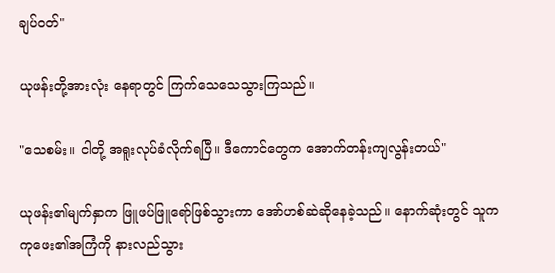ချပ်ဝတ်"

ယုဖန်းတို့အားလုံး နေရာတွင် ကြက်သေသေသွားကြသည်။

"သေစမ်း။ ငါတို့ အရူးလုပ်ခံလိုက်ရပြီ။ ဒီကောင်တွေက အောက်တန်းကျလွန်းတယ်"

ယုဖန်း၏မျက်နှာက ဖြူဖပ်ဖြူရော်ဖြစ်သွားကာ အော်ဟစ်ဆဲဆိုနေခဲ့သည်။ နောက်ဆုံးတွင် သူက ကုဖေး၏အကြံကို နားလည်သွား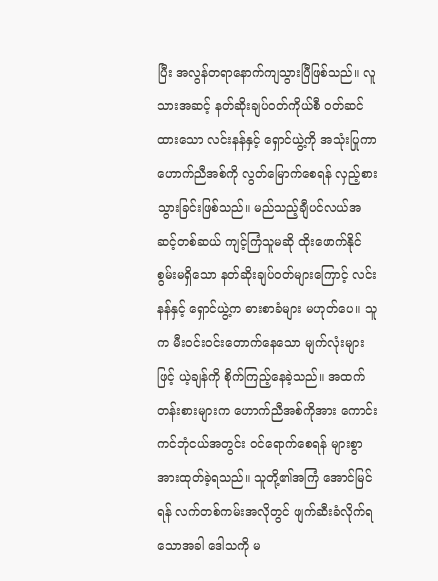ပြီး အလွန်တရာနောက်ကျသွားပြီဖြစ်သည်။ လူသားအဆင့် နတ်ဆိုးချပ်ဝတ်ကိုယ်စီ ဝတ်ဆင်ထားသော လင်းနန်နှင့် ရှောင်ယွဲ့ကို အသုံးပြုကာ ဟောက်ညီအစ်ကို လွတ်မြောက်စေရန် လှည့်စားသွားခြင်းဖြစ်သည်။ မည်သည့်ချီပင်လယ်အဆင့်တစ်ဆယ် ကျင့်ကြံသူမဆို ထိုးဖောက်နိုင်စွမ်းမရှိသော နတ်ဆိုးချပ်ဝတ်များကြောင့် လင်းနန်နှင့် ရှောင်ယွဲ့က ဓားစာခံများ မဟုတ်ပေ။ သူက မီးဝင်းဝင်းတောက်နေသော မျက်လုံးများဖြင့် ယဲ့ချန်ကို စိုက်ကြည့်နေခဲ့သည်။ အထက်တန်းစားများက ဟောက်ညီအစ်ကိုအား ကောင်းကင်ဘုံငယ်အတွင်း ဝင်ရောက်စေရန် များစွာအားထုတ်ခဲ့ရသည်။ သူတို့၏အကြံ အောင်မြင်ရန် လက်တစ်ကမ်းအလိုတွင် ဖျက်ဆီးခံလိုက်ရသောအခါ ဒေါသကို မ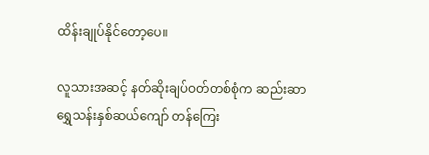ထိန်းချုပ်နိုင်တော့ပေ။

လူသားအဆင့် နတ်ဆိုးချပ်ဝတ်တစ်စုံက ဆည်းဆာရွှေသန်းနှစ်ဆယ်ကျော် တန်ကြေး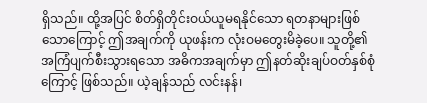ရှိသည်။ ထို့အပြင် စိတ်ရှိတိုင်းဝယ်ယူမရနိုင်သော ရတနာများဖြစ်သောကြောင့် ဤအချက်ကို ယုဖန်းက လုံးဝမတွေးမိခဲ့ပေ။ သူတို့၏အကြံပျက်စီးသွားရသော အဓိကအချက်မှာ ဤနတ်ဆိုးချပ်ဝတ်နှစ်စုံကြောင့် ဖြစ်သည်။ ယဲ့ချန်သည် လင်းနန်၊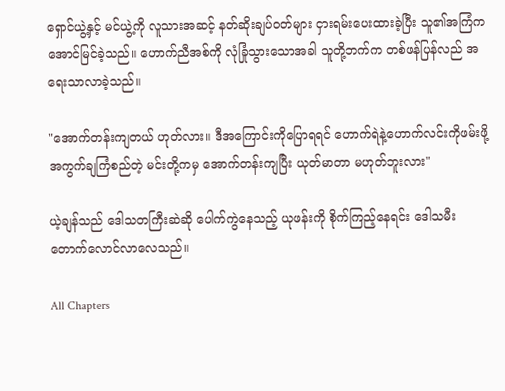ရှောင်ယွဲ့နှင့် မင်ယွဲ့ကို လူသားအဆင့် နတ်ဆိုးချပ်ဝတ်များ ငှားရမ်းပေးထားခဲ့ပြီး သူ၏အကြံက အောင်မြင်ခဲ့သည်။ ဟောက်ညီအစ်ကို လုံခြုံသွားသောအခါ သူတို့ဘက်က တစ်ဖန်ပြန်လည် အရေးသာလာခဲ့သည်။

"အောက်တန်းကျတယ် ဟုတ်လား။ ဒီအကြောင်းကိုပြောရရင် ဟောက်ရဲနဲ့ဟောက်လင်းကိုဖမ်းဖို့ အကွက်ချကြံစည်တဲ့ မင်းတို့ကမှ အောက်တန်းကျပြီး ယုတ်မာတာ မဟုတ်ဘူးလား"

ယဲ့ချန်သည် ဒေါသတကြီးဆဲဆို ပေါက်ကွဲနေသည့် ယုဖန်းကို စိုက်ကြည့်နေရင်း ဒေါသမီး တောက်လောင်လာလေသည်။

All Chapters